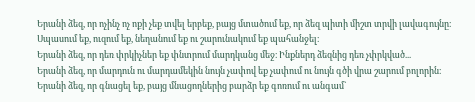Երանի ձեզ, որ ոչինչ ոչ ոքի չեք տվել երբեք, բայց մտածում եք, որ ձեզ պիտի միշտ տրվի լավագույնը։ Սպասում եք, ուզում եք, նեղանում եք ու շարունակում եք պահանջել։
Երանի ձեզ, որ դեռ փրկիչներ եք փնտրում մարդկանց մեջ։ Ինքներդ ձեզնից դեռ չփրկված...
Երանի ձեզ, որ մարդուն ու մարդամեկին նույն չափով եք չափում ու նույն գծի վրա շարում բոլորին։
Երանի ձեզ, որ գնացել եք, բայց մնացողներից բարձր եք գոռում ու անգամ`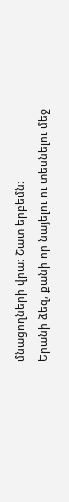մնացողների վրա։ Շատ երբեմն։
Երանի ձեզ, քանի որ նայելու ու տեսնելու մեջ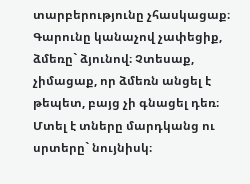տարբերությունը չհասկացաք։
Գարունը կանաչով չափեցիք, ձմեռը` ձյունով։ Չտեսաք, չիմացաք, որ ձմեռն անցել է թեպետ, բայց չի գնացել դեռ։ Մտել է տները մարդկանց ու սրտերը` նույնիսկ։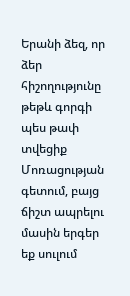Երանի ձեզ, որ ձեր հիշողությունը թեթև գորգի պես թափ տվեցիք Մոռացության գետում, բայց ճիշտ ապրելու մասին երգեր եք սուլում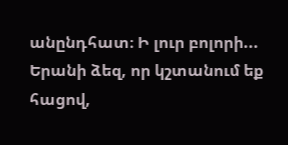անընդհատ։ Ի լուր բոլորի...
Երանի ձեզ, որ կշտանում եք հացով,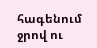հագենում ջրով ու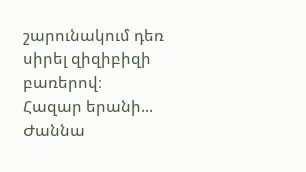շարունակում դեռ սիրել զիզիբիզի բառերով։
Հազար երանի...
Ժաննա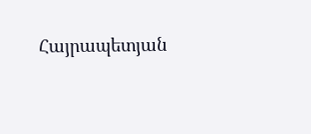Հայրապետյան